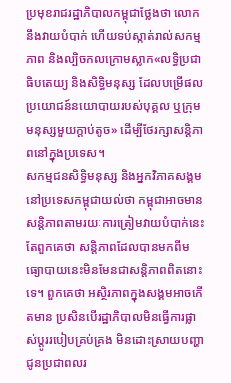ប្រមុខរាជរដ្ឋាភិបាលកម្ពុជាថ្លែងថា លោកនឹងវាយបំបាក់ ហើយទប់ស្កាត់រាល់សកម្មភាព និងល្បិចកលក្រោមស្លាក«លទ្ធិប្រជាធិបតេយ្យ និងសិទ្ធិមនុស្ស ដែលបម្រើផលប្រយោជន៍នយោបាយរបស់បុគ្គល ឬក្រុមមនុស្សមួយក្តាប់តូច» ដើម្បីថែរក្សាសន្តិភាពនៅក្នុងប្រទេស។
សកម្មជនសិទ្ធិមនុស្ស និងអ្នកវិភាគសង្គមនៅប្រទេសកម្ពុជាយល់ថា កម្ពុជាអាចមានសន្តិភាពតាមរយៈការត្រៀមវាយបំបាក់នេះ តែពួកគេថា សន្តិភាពដែលបានមកពីមធ្យោបាយនេះមិនមែនជាសន្តិភាពពិតនោះទេ។ ពួកគេថា អស្ថិរភាពក្នុងសង្គមអាចកើតមាន ប្រសិនបើរដ្ឋាភិបាលមិនធ្វើការផ្លាស់ប្តូររបៀបគ្រប់គ្រង មិនដោះស្រាយបញ្ហាជូនប្រជាពលរ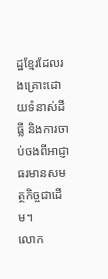ដ្ឋខ្មែរដែលរងគ្រោះដោយទំនាស់ដីធ្លី និងការចាប់ចងពីអាជ្ញាធរមានសមត្ថកិច្ចជាដើម។
លោក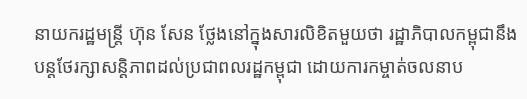នាយករដ្ឋមន្រ្តី ហ៊ុន សែន ថ្លែងនៅក្នុងសារលិខិតមួយថា រដ្ឋាភិបាលកម្ពុជានឹងបន្តថែរក្សាសន្តិភាពដល់ប្រជាពលរដ្ឋកម្ពុជា ដោយការកម្ចាត់ចលនាប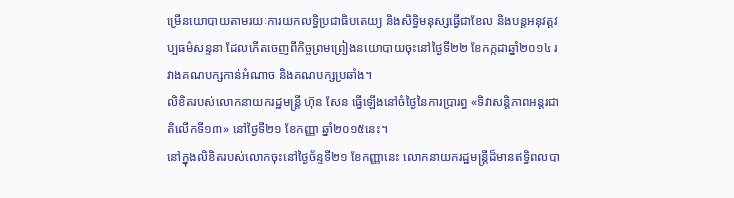ម្រើនយោបាយតាមរយៈការយកលទ្ធិប្រជាធិបតេយ្យ និងសិទ្ធិមនុស្សធ្វើជាខែល និងបន្តអនុវត្តវប្បធម៌សន្ទនា ដែលកើតចេញពីកិច្ចព្រមព្រៀងនយោបាយចុះនៅថ្ងៃទី២២ ខែកក្កដាឆ្នាំ២០១៤ រវាងគណបក្សកាន់អំណាច និងគណបក្សប្រឆាំង។
លិខិតរបស់លោកនាយករដ្ឋមន្ត្រី ហ៊ុន សែន ធ្វើឡើងនៅចំថ្ងៃនៃការប្រារព្ធ «ទិវាសន្តិភាពអន្តរជាតិលើកទី១៣» នៅថ្ងៃទី២១ ខែកញ្ញា ឆ្នាំ២០១៥នេះ។
នៅក្នុងលិខិតរបស់លោកចុះនៅថ្ងៃច័ន្ទទី២១ ខែកញ្ញានេះ លោកនាយករដ្ឋមន្ត្រីដ៏មានឥទ្ធិពលបា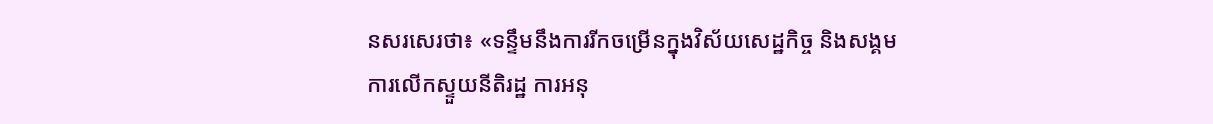នសរសេរថា៖ «ទន្ទឹមនឹងការរីកចម្រើនក្នុងវិស័យសេដ្ឋកិច្ច និងសង្គម ការលើកស្ទួយនីតិរដ្ឋ ការអនុ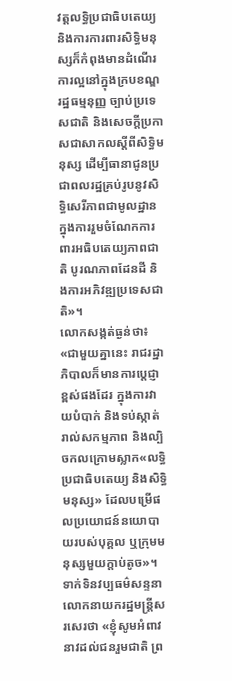វត្តលទ្ធិប្រជាធិបតេយ្យ និងការការពារសិទ្ធិមនុស្សក៏កំពុងមានដំណើរការល្អនៅក្នុងក្របខណ្ឌរដ្ឋធម្មនុញ្ញ ច្បាប់ប្រទេសជាតិ និងសេចក្តីប្រកាសជាសាកលស្តីពីសិទ្ធិមនុស្ស ដើម្បីធានាជូនប្រជាពលរដ្ឋគ្រប់រូបនូវសិទ្ធិសេរីភាពជាមូលដ្ឋានក្នុងការរួមចំណែកការពារអធិបតេយ្យភាពជាតិ បូរណភាពដែនដី និងការអភិវឌ្ឍប្រទេសជាតិ»។
លោកសង្កត់ធ្ងន់ថា៖ «ជាមួយគ្នានេះ រាជរដ្ឋាភិបាលក៏មានការប្តេជ្ញាខ្ពស់ផងដែរ ក្នុងការវាយបំបាក់ និងទប់ស្កាត់រាល់សកម្មភាព និងល្បិចកលក្រោមស្លាក«លទ្ធិប្រជាធិបតេយ្យ និងសិទ្ធិមនុស្ស» ដែលបម្រើផលប្រយោជន៍នយោបាយរបស់បុគ្គល ឬក្រុមមនុស្សមួយក្តាប់តូច»។
ទាក់ទិនវប្បធម៌សន្ទនា លោកនាយករដ្ឋមន្ត្រីសរសេរថា «ខ្ញុំសូមអំពាវនាវដល់ជនរួមជាតិ ព្រ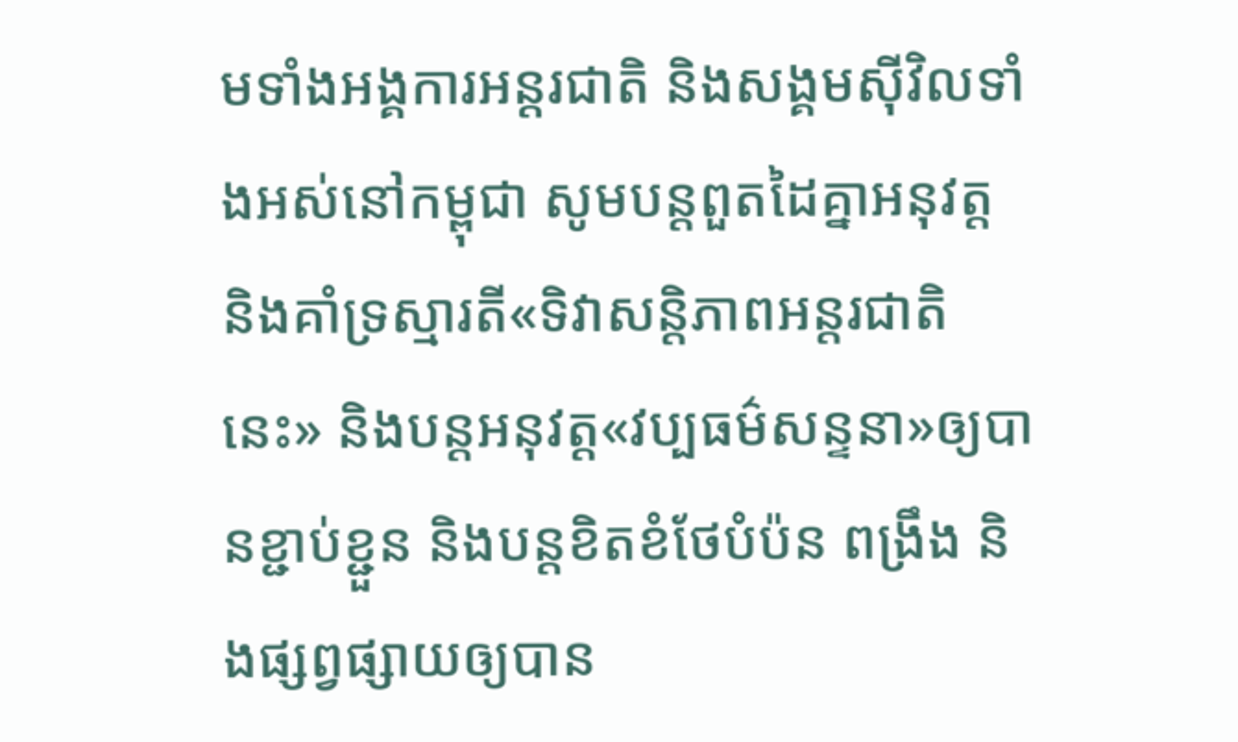មទាំងអង្គការអន្តរជាតិ និងសង្គមស៊ីវិលទាំងអស់នៅកម្ពុជា សូមបន្តពួតដៃគ្នាអនុវត្ត និងគាំទ្រស្មារតី«ទិវាសន្តិភាពអន្តរជាតិនេះ» និងបន្តអនុវត្ត«វប្បធម៌សន្ទនា»ឲ្យបានខ្ជាប់ខ្ជួន និងបន្តខិតខំថែបំប៉ន ពង្រឹង និងផ្សព្វផ្សាយឲ្យបាន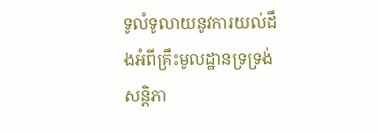ទូលំទូលាយនូវការយល់ដឹងអំពីគ្រឹះមូលដ្ឋានទ្រទ្រង់សន្តិភា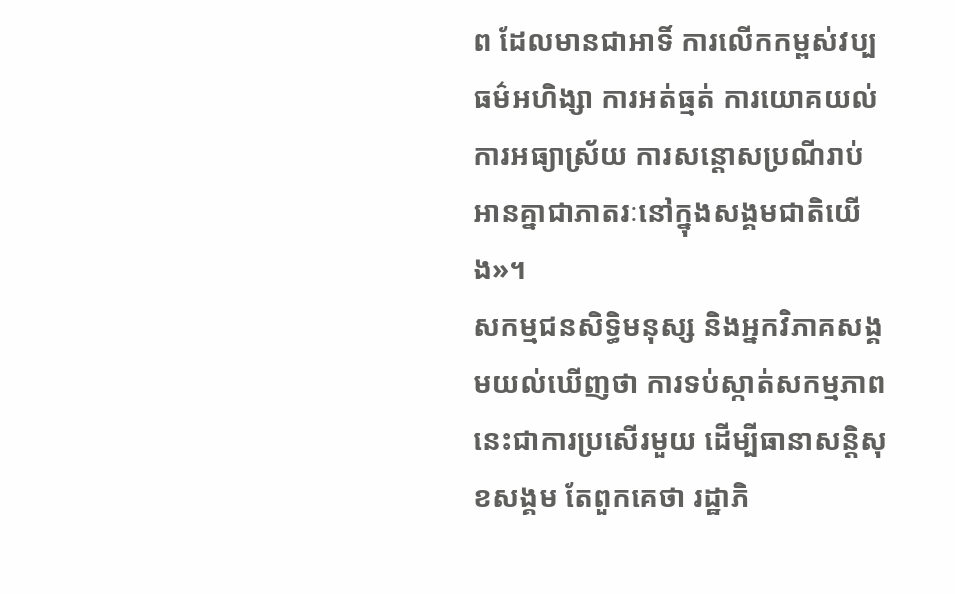ព ដែលមានជាអាទិ៍ ការលើកកម្ពស់វប្បធម៌អហិង្សា ការអត់ធ្មត់ ការយោគយល់ ការអធ្យាស្រ័យ ការសន្តោសប្រណីរាប់អានគ្នាជាភាតរៈនៅក្នុងសង្គមជាតិយើង»។
សកម្មជនសិទ្ធិមនុស្ស និងអ្នកវិភាគសង្គមយល់ឃើញថា ការទប់ស្កាត់សកម្មភាពនេះជាការប្រសើរមួយ ដើម្បីធានាសន្តិសុខសង្គម តែពួកគេថា រដ្ឋាភិ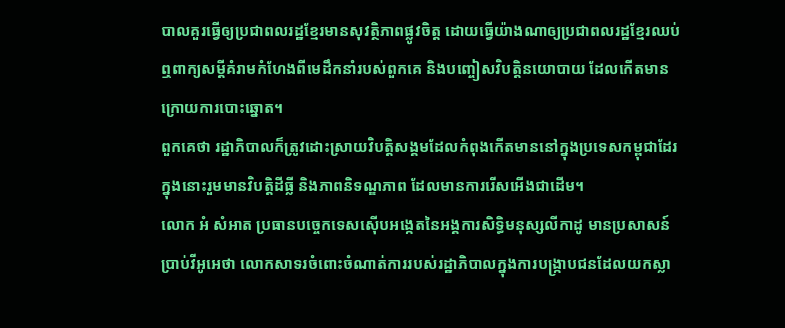បាលគួរធ្វើឲ្យប្រជាពលរដ្ឋខ្មែរមានសុវត្ថិភាពផ្លូវចិត្ត ដោយធ្វើយ៉ាងណាឲ្យប្រជាពលរដ្ឋខ្មែរឈប់ឮពាក្យសម្តីគំរាមកំហែងពីមេដឹកនាំរបស់ពួកគេ និងបញ្ចៀសវិបត្តិនយោបាយ ដែលកើតមានក្រោយការបោះឆ្នោត។
ពួកគេថា រដ្ឋាភិបាលក៏ត្រូវដោះស្រាយវិបត្តិសង្គមដែលកំពុងកើតមាននៅក្នុងប្រទេសកម្ពុជាដែរ ក្នុងនោះរួមមានវិបត្តិដីធ្លី និងភាពនិទណ្ឌភាព ដែលមានការរើសអើងជាដើម។
លោក អំ សំអាត ប្រធានបច្ចេកទេសស៊ើបអង្កេតនៃអង្គការសិទ្ធិមនុស្សលីកាដូ មានប្រសាសន៍ប្រាប់វីអូអេថា លោកសាទរចំពោះចំណាត់ការរបស់រដ្ឋាភិបាលក្នុងការបង្ក្រាបជនដែលយកស្លា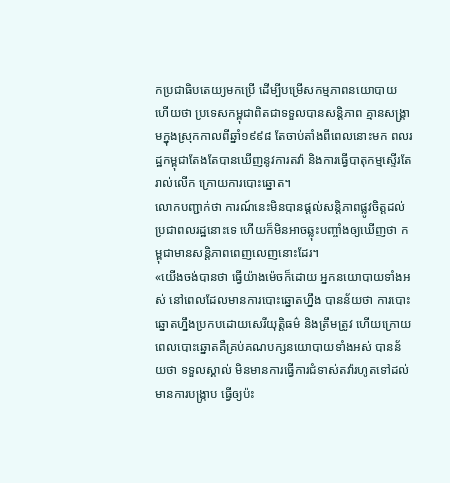កប្រជាធិបតេយ្យមកប្រើ ដើម្បីបម្រើសកម្មភាពនយោបាយ ហើយថា ប្រទេសកម្ពុជាពិតជាទទួលបានសន្តិភាព គ្មានសង្គ្រាមក្នុងស្រុកកាលពីឆ្នាំ១៩៩៨ តែចាប់តាំងពីពេលនោះមក ពលរដ្ឋកម្ពុជាតែងតែបានឃើញនូវការតវ៉ា និងការធ្វើបាតុកម្មស្ទើរតែរាល់លើក ក្រោយការបោះឆ្នោត។
លោកបញ្ជាក់ថា ការណ៍នេះមិនបានផ្តល់សន្តិភាពផ្លូវចិត្តដល់ប្រជាពលរដ្ឋនោះទេ ហើយក៏មិនអាចឆ្លុះបញ្ចាំងឲ្យឃើញថា កម្ពុជាមានសន្តិភាពពេញលេញនោះដែរ។
«យើងចង់បានថា ធ្វើយ៉ាងម៉េចក៏ដោយ អ្នកនយោបាយទាំងអស់ នៅពេលដែលមានការបោះឆ្នោតហ្នឹង បានន័យថា ការបោះឆ្នោតហ្នឹងប្រកបដោយសេរីយុត្តិធម៌ និងត្រឹមត្រូវ ហើយក្រោយពេលបោះឆ្នោតគឺគ្រប់គណបក្សនយោបាយទាំងអស់ បានន័យថា ទទួលស្គាល់ មិនមានការធ្វើការជំទាស់តវ៉ារហូតទៅដល់មានការបង្ក្រាប ធ្វើឲ្យប៉ះ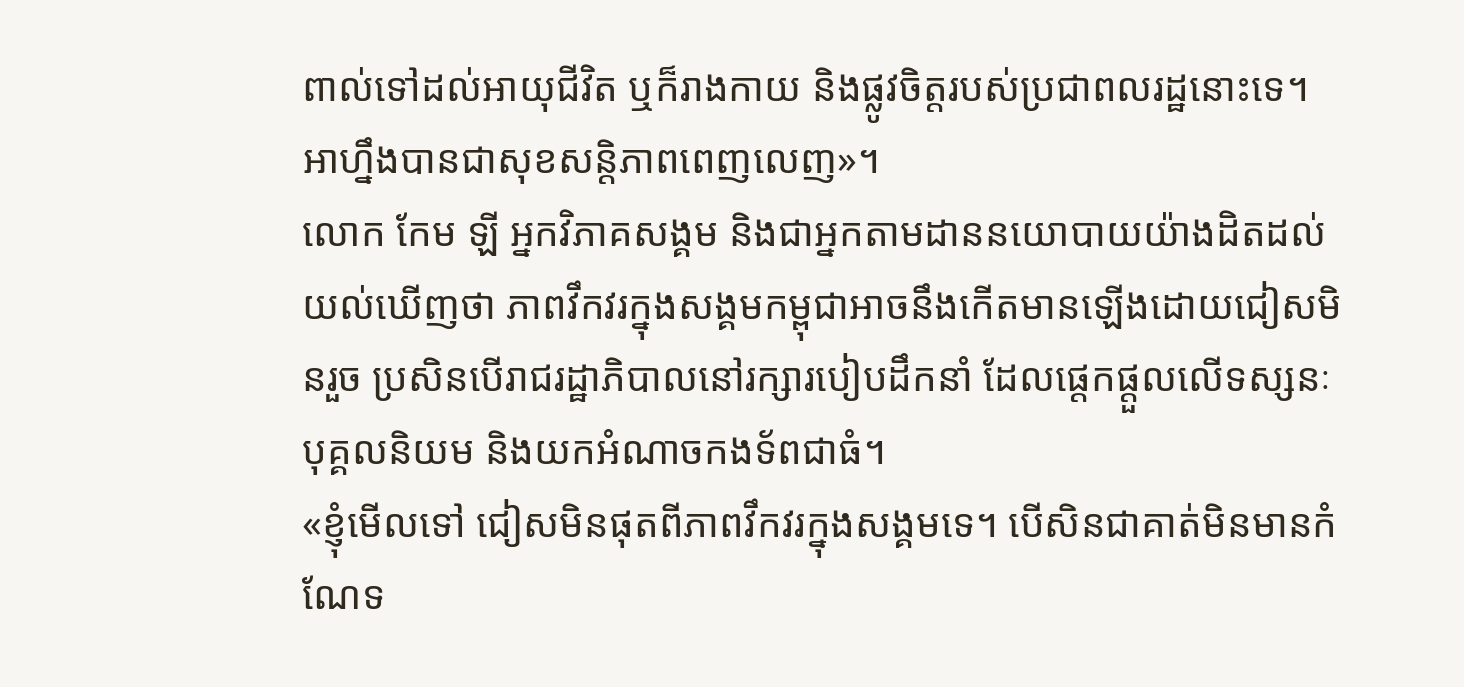ពាល់ទៅដល់អាយុជីវិត ឬក៏រាងកាយ និងផ្លូវចិត្តរបស់ប្រជាពលរដ្ឋនោះទេ។ អាហ្នឹងបានជាសុខសន្តិភាពពេញលេញ»។
លោក កែម ឡី អ្នកវិភាគសង្គម និងជាអ្នកតាមដាននយោបាយយ៉ាងដិតដល់ យល់ឃើញថា ភាពវឹកវរក្នុងសង្គមកម្ពុជាអាចនឹងកើតមានឡើងដោយជៀសមិនរួច ប្រសិនបើរាជរដ្ឋាភិបាលនៅរក្សារបៀបដឹកនាំ ដែលផ្តេកផ្តួលលើទស្សនៈបុគ្គលនិយម និងយកអំណាចកងទ័ពជាធំ។
«ខ្ញុំមើលទៅ ជៀសមិនផុតពីភាពវឹកវរក្នុងសង្គមទេ។ បើសិនជាគាត់មិនមានកំណែទ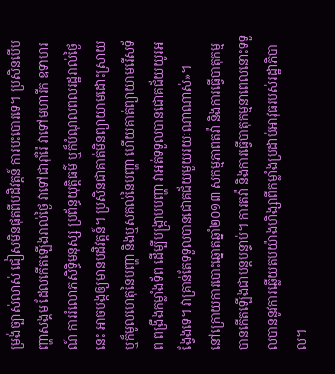ម្រង់ច្បាស់លាស់ ជៀសមិនផុតពីបដិវត្តន៍ ការបះបោរទេ។ ប្រសិនបើបញ្ហាសង្គម ដែលកើតឡើងរាល់ថ្ងៃ វាទៅជារ៉ាំរ៉ៃ វាទៅមហារីក ឧទាហរណ៍ ការរំលោភសិទ្ធិមនុស្ស ប្រព័ន្ធយុត្តិធម៌ ឬក៏បំណុលពលរដ្ឋរាល់ថ្ងៃនេះ អាចបង្កឲ្យមានបដិវត្តន៍។ ប្រសិនជាគាត់មិនព្យាយាមដោះស្រាយ ឬក៏មូលហេតុនៃបញ្ហា និងឬសគល់នៃបញ្ហា ហើយគាត់ព្យាយាមរើសទ័ព ពង្រឹងកម្លាំងទ័ព ដើម្បីបង្ក្រាបបញ្ហា វាអត់ទទួលបានជោគជ័យយូរអង្វែងទេ។ វាគ្រាន់តែទទួលបានជោគជ័យមួយរយៈណាណាស់»។
នៅក្រោយការបោះឆ្នោតឆ្នាំ២០១៣ សកម្មភាពតវ៉ា និងការធ្វើបាតុកម្មបានកើតឡើងជាបន្តបន្ទាប់។ ការតវ៉ា និងការធ្វើបាតុកម្មនាពេលនោះទទួលបាននូវការឆ្លើយតបយ៉ាងហិង្សាពីកម្លាំងប្រដាប់អាវុធរបស់រដ្ឋាភិបាល។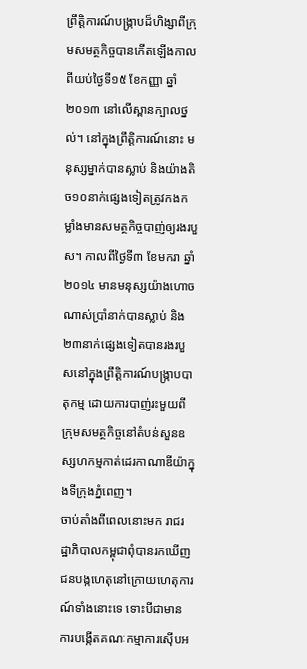ព្រឹត្តិការណ៍បង្ក្រាបដ៏ហិង្សាពីក្រុមសមត្ថកិច្ចបានកើតឡើងកាលពីយប់ថ្ងៃទី១៥ ខែកញ្ញា ឆ្នាំ២០១៣ នៅលើស្ពានក្បាលថ្នល់។ នៅក្នុងព្រឹត្តិការណ៍នោះ មនុស្សម្នាក់បានស្លាប់ និងយ៉ាងតិច១០នាក់ផ្សេងទៀតត្រូវកងកម្លាំងមានសមត្ថកិច្ចបាញ់ឲ្យរងរបួស។ កាលពីថ្ងៃទី៣ ខែមករា ឆ្នាំ២០១៤ មានមនុស្សយ៉ាងហោចណាស់ប្រាំនាក់បានស្លាប់ និង២៣នាក់ផ្សេងទៀតបានរងរបួសនៅក្នុងព្រឹត្តិការណ៍បង្រ្កាបបាតុកម្ម ដោយការបាញ់រះមួយពីក្រុមសមត្ថកិច្ចនៅតំបន់សួនឧស្សហកម្មកាត់ដេរកាណាឌីយ៉ាក្នុងទីក្រុងភ្នំពេញ។
ចាប់តាំងពីពេលនោះមក រាជរដ្ឋាភិបាលកម្ពុជាពុំបានរកឃើញជនបង្កហេតុនៅក្រោយហេតុការណ៍ទាំងនោះទេ ទោះបីជាមានការបង្កើតគណៈកម្មាការស៊ើបអ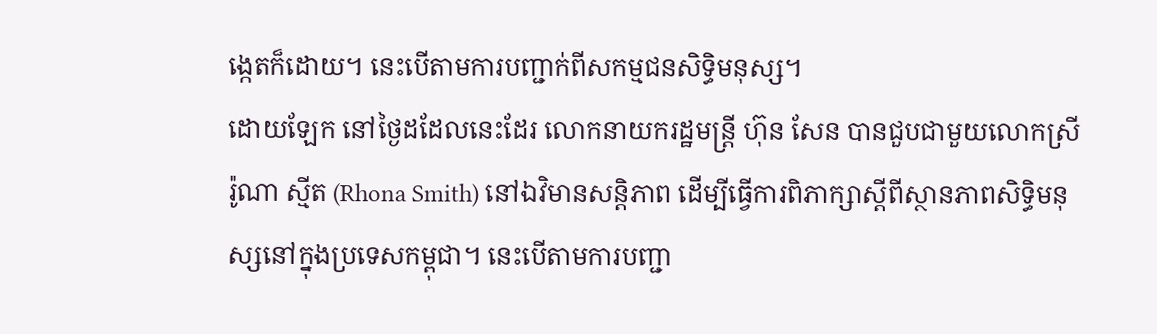ង្កេតក៏ដោយ។ នេះបើតាមការបញ្ជាក់ពីសកម្មជនសិទ្ធិមនុស្ស។
ដោយឡែក នៅថ្ងៃដដែលនេះដែរ លោកនាយករដ្ឋមន្ត្រី ហ៊ុន សែន បានជួបជាមួយលោកស្រី រ៉ូណា ស្មីត (Rhona Smith) នៅឯវិមានសន្តិភាព ដើម្បីធ្វើការពិភាក្សាស្តីពីស្ថានភាពសិទ្ធិមនុស្សនៅក្នុងប្រទេសកម្ពុជា។ នេះបើតាមការបញ្ជា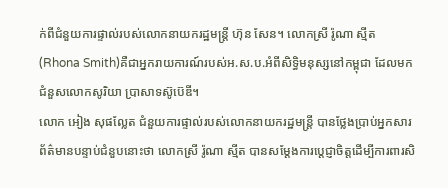ក់ពីជំនួយការផ្ទាល់របស់លោកនាយករដ្ឋមន្ត្រី ហ៊ុន សែន។ លោកស្រី រ៉ូណា ស្មីត (Rhona Smith)គឺជាអ្នករាយការណ៍របស់អ.ស.ប.អំពីសិទ្ធិមនុស្សនៅកម្ពុជា ដែលមកជំនួសលោកសូរិយា ប្រាសាទស៊ូប៊េឌី។
លោក អៀង សុផល្លែត ជំនួយការផ្ទាល់របស់លោកនាយករដ្ឋមន្ត្រី បានថ្លែងប្រាប់អ្នកសារព័ត៌មានបន្ទាប់ជំនួបនោះថា លោកស្រី រ៉ូណា ស្មីត បានសម្តែងការបេ្តជ្ញាចិត្តដើម្បីការពារសិ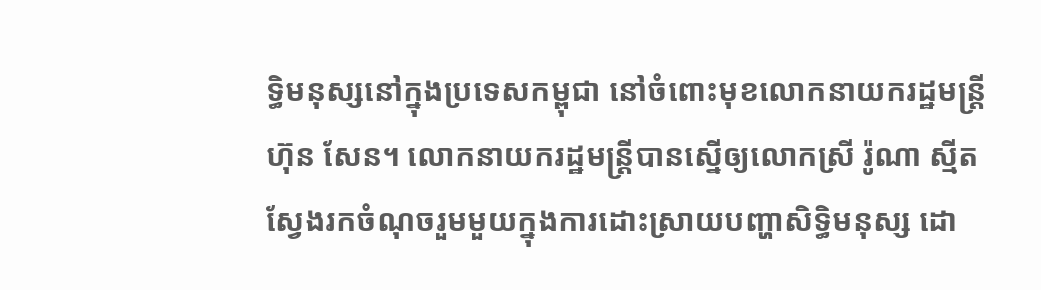ទ្ធិមនុស្សនៅក្នុងប្រទេសកម្ពុជា នៅចំពោះមុខលោកនាយករដ្ឋមន្ត្រី ហ៊ុន សែន។ លោកនាយករដ្ឋមន្ត្រីបានស្នើឲ្យលោកស្រី រ៉ូណា ស្មីត ស្វែងរកចំណុចរួមមួយក្នុងការដោះស្រាយបញ្ហាសិទ្ធិមនុស្ស ដោ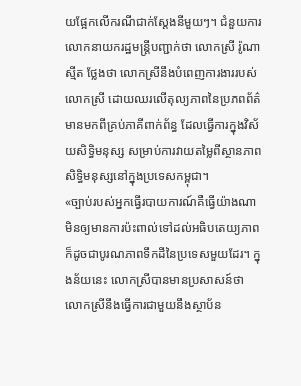យផ្អែកលើករណីជាក់ស្តែងនីមួយៗ។ ជំនួយការលោកនាយករដ្ឋមន្ត្រីបញ្ជាក់ថា លោកស្រី រ៉ូណា ស្មីត ថ្លែងថា លោកស្រីនឹងបំពេញការងាររបស់លោកស្រី ដោយឈរលើតុល្យភាពនៃប្រភពព័ត៌មានមកពីគ្រប់ភាគីពាក់ព័ន្ធ ដែលធ្វើការក្នុងវិស័យសិទ្ធិមនុស្ស សម្រាប់ការវាយតម្លៃពីស្ថានភាពសិទ្ធិមនុស្សនៅក្នុងប្រទេសកម្ពុជា។
«ច្បាប់របស់អ្នកធ្វើរបាយការណ៍គឺធ្វើយ៉ាងណាមិនឲ្យមានការប៉ះពាល់ទៅដល់អធិបតេយ្យភាព ក៏ដូចជាបូរណភាពទឹកដីនៃប្រទេសមួយដែរ។ ក្នុងន័យនេះ លោកស្រីបានមានប្រសាសន៍ថា លោកស្រីនឹងធ្វើការជាមួយនឹងស្ថាប័ន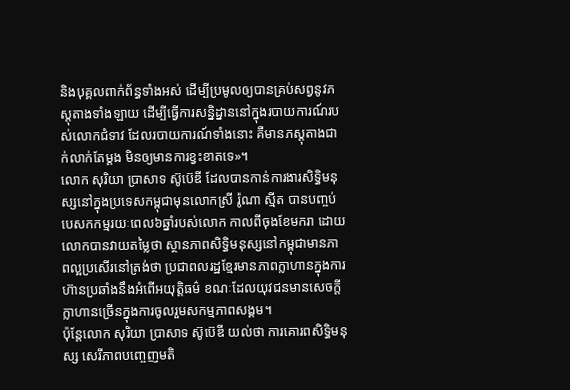និងបុគ្គលពាក់ព័ន្ធទាំងអស់ ដើម្បីប្រមូលឲ្យបានគ្រប់សព្វនូវភស្តុតាងទាំងឡាយ ដើម្បីធ្វើការសន្និដ្នាននៅក្នុងរបាយការណ៍របស់លោកជំទាវ ដែលរបាយការណ៍ទាំងនោះ គឺមានភស្តុតាងជាក់លាក់តែម្តង មិនឲ្យមានការខ្វះខាតទេ»។
លោក សុរិយា ប្រាសាទ ស៊ូប៊េឌី ដែលបានកាន់ការងារសិទ្ធិមនុស្សនៅក្នុងប្រទេសកម្ពុជាមុនលោកស្រី រ៉ូណា ស្មីត បានបញ្ចប់បេសកកម្មរយៈពេល៦ឆ្នាំរបស់លោក កាលពីចុងខែមករា ដោយលោកបានវាយតម្លៃថា ស្ថានភាពសិទ្ធិមនុស្សនៅកម្ពុជាមានភាពល្អប្រសើរនៅត្រង់ថា ប្រជាពលរដ្ឋខ្មែរមានភាពក្លាហានក្នុងការហ៊ានប្រឆាំងនឹងអំពើអយុត្តិធម៌ ខណៈដែលយុវជនមានសេចក្តីក្លាហានច្រើនក្នុងការចូលរួមសកម្មភាពសង្គម។
ប៉ុន្តែលោក សុរិយា ប្រាសាទ ស៊ូប៊េឌី យល់ថា ការគោរពសិទ្ធិមនុស្ស សេរីភាពបញ្ចេញមតិ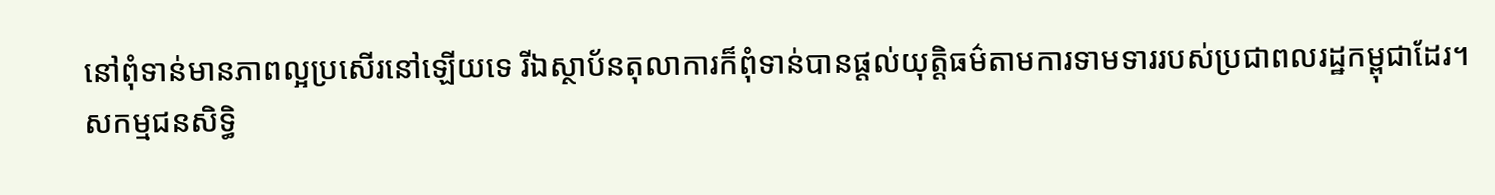នៅពុំទាន់មានភាពល្អប្រសើរនៅឡើយទេ រីឯស្ថាប័នតុលាការក៏ពុំទាន់បានផ្តល់យុត្តិធម៌តាមការទាមទាររបស់ប្រជាពលរដ្ឋកម្ពុជាដែរ។
សកម្មជនសិទ្ធិ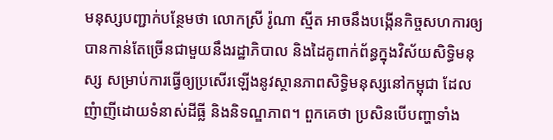មនុស្សបញ្ជាក់បន្ថែមថា លោកស្រី រ៉ូណា ស្មីត អាចនឹងបង្កើនកិច្ចសហការឲ្យបានកាន់តែច្រើនជាមួយនឹងរដ្ឋាភិបាល និងដៃគូពាក់ព័ន្ធក្នុងវិស័យសិទ្ធិមនុស្ស សម្រាប់ការធ្វើឲ្យប្រសើរឡើងនូវស្ថានភាពសិទ្ធិមនុស្សនៅកម្ពុជា ដែលញំាញីដោយទំនាស់ដីធ្លី និងនិទណ្ឌភាព។ ពួកគេថា ប្រសិនបើបញ្ហាទាំង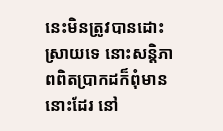នេះមិនត្រូវបានដោះស្រាយទេ នោះសន្តិភាពពិតបា្រកដក៏ពុំមាននោះដែរ នៅ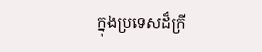ក្នុងប្រទេសដ៏ក្រី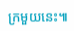ក្រមួយនេះ៕